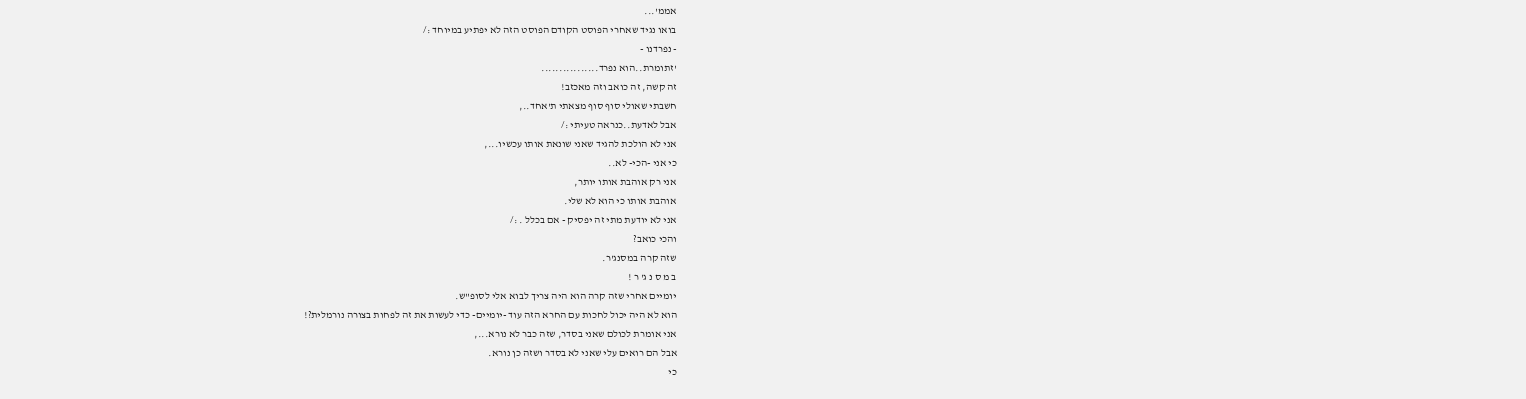אממ'...
בואו נגיד שאחרי הפוסט הקודם הפוסט הזה לא יפתיע במיוחד :/
- נפרדנו -
'זתומרת..הוא נפרד................
זה קשה, זה כואב וזה מאכזב!
חשבתי שאולי סוף סוף מצאתי ת'אחד..,
אבל לאדעת..כנראה טעיתי :/
אני לא הולכת להגיד שאני שונאת אותו עכשיו...,
כי אני -הכי- לא..
אני רק אוהבת אותו יותר,
אוהבת אותו כי הוא לא שלי.
אני לא יודעת מתי זה יפסיק - אם בכלל . :/
והכי כואב?
שזה קרה במסנג'ר.
ב מ ס נ ג' ר !
יומיים אחרי שזה קרה הוא היה צריך לבוא אלי לסופ"ש.
הוא לא היה יכול לחכות עם החרא הזה עוד -יומיים- כדי לעשות את זה לפחות בצורה נורמלית?!
אני אומרת לכולם שאני בסדר, שזה כבר לא נורא...,
אבל הם רואים עלי שאני לא בסדר ושזה כן נורא.
כי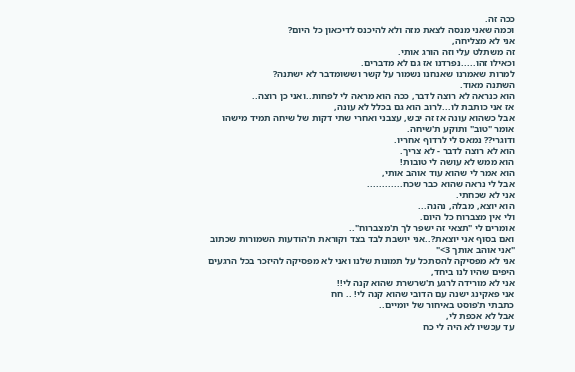ככה זה.
וכמה שאני מנסה לצאת מזה ולא להיכנס לדיכאון כל היום?
אני לא מצליחה,
זה משתלט עלי וזה הורג אותי.
וכאילו זהו.....נפרדנו אז גם לא מדברים.
למרות שאמרנו שאנחנו נשמור על קשר וששומדבר לא ישתנה?
השתנה מאוד.
הוא כנראה לא רוצה לדבר, ככה הוא מראה לי לפחות..ואני כן רוצה..
אז אני כותבת לו...לרוב הוא גם בכלל לא עונה,
אבל כשהוא עונה אז זה יבש, עצבני ואחרי שתי דקות של שיחה תמיד מישהו אומר "טוב" ותוקע ת'שיחה.
ודוגרי?? נמאס לי לרדוף אחריו.
הוא לא רוצה לדבר - לא צריך.
הוא ממש לא עושה לי טובות!
הוא אמר לי שהוא עוד אוהב אותי,
אבל לי נראה שהוא כבר שכח............
אני לא שכחתי.
הוא יוצא, מבלה, נהנה...
ולי אין מצברוח כל היום.
אומרים לי "תצאי זה ישפר לך ת'מצברוח"..
ואם בסוף אני יוצאת?..אני יושבת לבד בצד וקוראת ת'הודעות השמורות שכתוב "אני אוהב אותך 3>"
אני לא מפסיקה להסתכל על תמונות שלנו ואני לא מפסיקה להיזכר בכל הרגעים היפים שהיו לנו ביחד,
אני לא מורידה לרגע ת'שרשרת שהוא קנה לי!!
אני פאקינג ישנה עם הדובי שהוא קנה לי! .. חח
כתבתי ת'פוסט באיחור של יומיים..
אבל לא אכפת לי,
עד עכשיו לא היה לי כח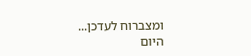ומצברוח לעדכן...
היום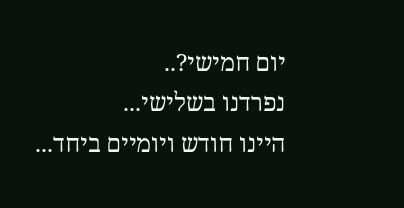יום חמישי?..
נפרדנו בשלישי...
היינו חודש ויומיים ביחד...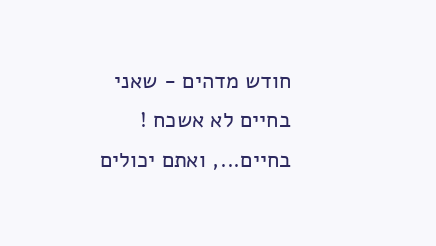חודש מדהים - שאני בחיים לא אשכח !
בחיים..., ואתם יכולים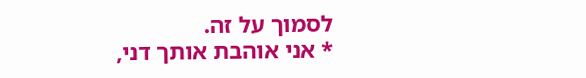לסמוך על זה.
* אני אוהבת אותך דני,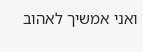ואני אמשיך לאהוב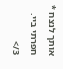אותך לנצח *
חפרתי ביי. 3/>